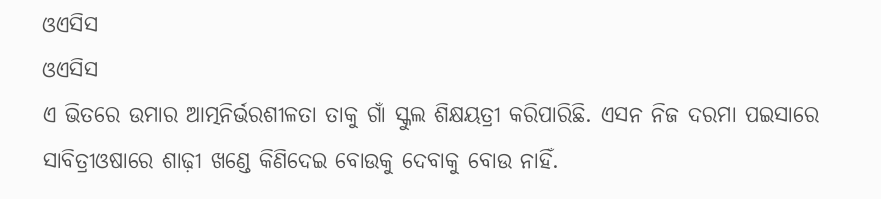ଓଏସିସ
ଓଏସିସ
ଏ ଭିତରେ ଉମାର ଆତ୍ମନିର୍ଭରଶୀଳତା ତାକୁ ଗାଁ ସ୍କୁଲ ଶିକ୍ଷୟତ୍ରୀ କରିପାରିଛି. ଏସନ ନିଜ ଦରମା ପଇସାରେ ସାବିତ୍ରୀଓଷାରେ ଶାଢ଼ୀ ଖଣ୍ଡେ କିଣିଦେଇ ବୋଉକୁ ଦେବାକୁ ବୋଉ ନାହିଁ.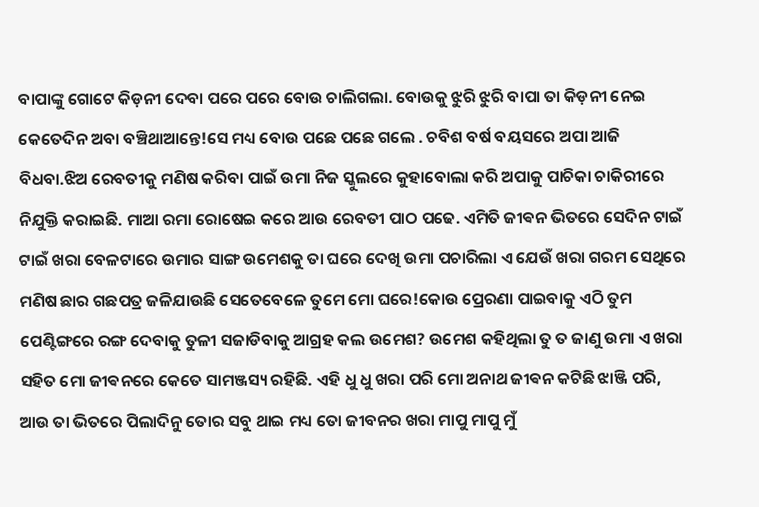ବାପାଙ୍କୁ ଗୋଟେ କିଡ଼ନୀ ଦେବା ପରେ ପରେ ବୋଉ ଚାଲିଗଲା. ବୋଉକୁ ଝୁରି ଝୁରି ବାପା ତା କିଡ଼ନୀ ନେଇ କେତେଦିନ ଅବା ବଞ୍ଚିଥାଆନ୍ତେ!ସେ ମଧ୍ୟ ବୋଉ ପଛେ ପଛେ ଗଲେ . ଚବିଶ ବର୍ଷ ବୟସରେ ଅପା ଆଜି ବିଧବା.ଝିଅ ରେବତୀକୁ ମଣିଷ କରିବା ପାଇଁ ଉମା ନିଜ ସ୍କୁଲରେ କୁହାବୋଲା କରି ଅପାକୁ ପାଚିକା ଚାକିରୀରେ ନିଯୁକ୍ତି କରାଇଛି. ମାଆ ରମା ରୋଷେଇ କରେ ଆଉ ରେବତୀ ପାଠ ପଢେ. ଏମିତି ଜୀଵନ ଭିତରେ ସେଦିନ ଟାଇଁ ଟାଇଁ ଖରା ବେଳଟାରେ ଉମାର ସାଙ୍ଗ ଉମେଶକୁ ତା ଘରେ ଦେଖି ଉମା ପଚାରିଲା ଏ ଯେଉଁ ଖରା ଗରମ ସେଥିରେ ମଣିଷ ଛାର ଗଛପତ୍ର ଜଳିଯାଉଛି ସେତେବେଳେ ତୁମେ ମୋ ଘରେ!କୋଉ ପ୍ରେରଣା ପାଇବାକୁ ଏଠି ତୁମ ପେଣ୍ଟିଙ୍ଗରେ ରଙ୍ଗ ଦେବାକୁ ତୁଳୀ ସଜାଡିବାକୁ ଆଗ୍ରହ କଲ ଉମେଶ? ଉମେଶ କହିଥିଲା ତୁ ତ ଜାଣୁ ଉମା ଏ ଖରା ସହିତ ମୋ ଜୀଵନରେ କେତେ ସାମଞ୍ଜସ୍ୟ ରହିଛି. ଏହି ଧୁ ଧୁ ଖରା ପରି ମୋ ଅନାଥ ଜୀଵନ କଟିଛି ଝାଞ୍ଜି ପରି, ଆଉ ତା ଭିତରେ ପିଲାଦିନୁ ତୋର ସବୁ ଥାଇ ମଧ୍ୟ ତୋ ଜୀବନର ଖରା ମାପୁ ମାପୁ ମୁଁ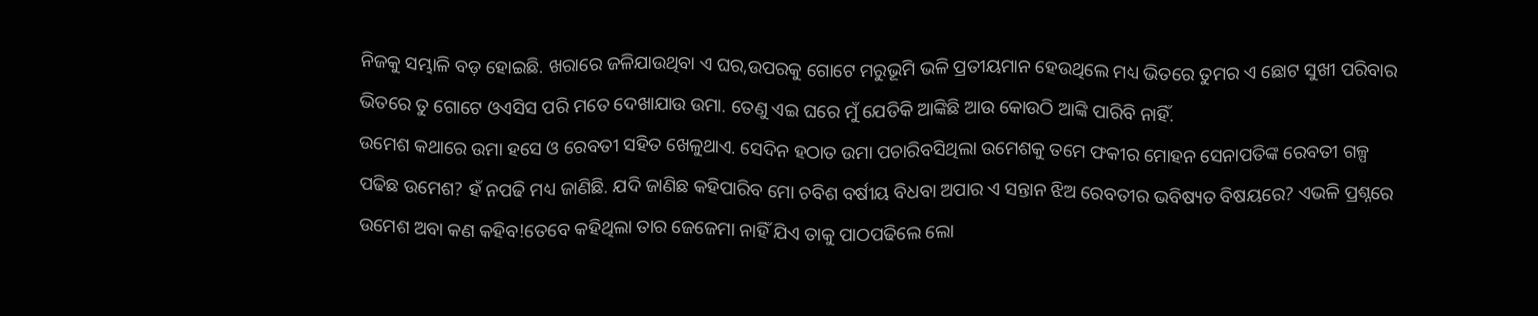ନିଜକୁ ସମ୍ଭାଳି ବଡ଼ ହୋଇଛି. ଖରାରେ ଜଳିଯାଉଥିବା ଏ ଘର,ଉପରକୁ ଗୋଟେ ମରୁଭୂମି ଭଳି ପ୍ରତୀୟମାନ ହେଉଥିଲେ ମଧ୍ୟ ଭିତରେ ତୁମର ଏ ଛୋଟ ସୁଖୀ ପରିବାର ଭିତରେ ତୁ ଗୋଟେ ଓଏସିସ ପରି ମତେ ଦେଖାଯାଉ ଉମା. ତେଣୁ ଏଇ ଘରେ ମୁଁ ଯେତିକି ଆଙ୍କିଛି ଆଉ କୋଉଠି ଆଙ୍କି ପାରିବି ନାହିଁ.
ଉମେଶ କଥାରେ ଉମା ହସେ ଓ ରେବତୀ ସହିତ ଖେଳୁଥାଏ. ସେଦିନ ହଠାତ ଉମା ପଚାରିବସିଥିଲା ଉମେଶକୁ ତମେ ଫକୀର ମୋହନ ସେନାପତିଙ୍କ ରେବତୀ ଗଳ୍ପ ପଢିଛ ଉମେଶ? ହଁ ନପଢି ମଧ୍ୟ ଜାଣିଛି. ଯଦି ଜାଣିଛ କହିପାରିବ ମୋ ଚବିଶ ବର୍ଷୀୟ ବିଧବା ଅପାର ଏ ସନ୍ତାନ ଝିଅ ରେବତୀର ଭବିଷ୍ୟତ ବିଷୟରେ? ଏଭଳି ପ୍ରଶ୍ନରେ ଉମେଶ ଅବା କଣ କହିବ!ତେବେ କହିଥିଲା ତାର ଜେଜେମା ନାହିଁ ଯିଏ ତାକୁ ପାଠପଢିଲେ ଲୋ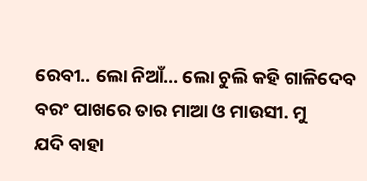ରେବୀ.. ଲୋ ନିଆଁ... ଲୋ ଚୁଲି କହି ଗାଳିଦେବ ବରଂ ପାଖରେ ତାର ମାଆ ଓ ମାଉସୀ. ମୁ
ଯଦି ବାହା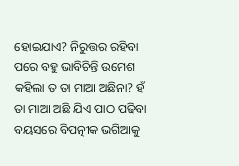ହୋଇଯାଏ? ନିରୁତ୍ତର ରହିବା ପରେ ବହୁ ଭାବିଚିନ୍ତି ଉମେଶ କହିଲା ତ ତା ମାଆ ଅଛିନା? ହଁ ତା ମାଆ ଅଛି ଯିଏ ପାଠ ପଢିବା ବୟସରେ ବିପତ୍ନୀକ ଭଗିଆକୁ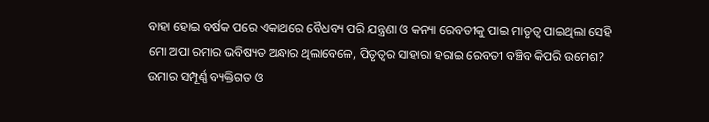ବାହା ହୋଇ ବର୍ଷକ ପରେ ଏକାଥରେ ବୈଧବ୍ୟ ପରି ଯନ୍ତ୍ରଣା ଓ କନ୍ୟା ରେବତୀକୁ ପାଇ ମାତୃତ୍ୱ ପାଇଥିଲା ସେହି ମୋ ଅପା ରମାର ଭବିଷ୍ୟତ ଅନ୍ଧାର ଥିଲାବେଳେ, ପିତୃତ୍ୱର ସାହାରା ହରାଇ ରେବତୀ ବଞ୍ଚିବ କିପରି ଉମେଶ? ଉମାର ସମ୍ପୂର୍ଣ୍ଣ ବ୍ୟକ୍ତିଗତ ଓ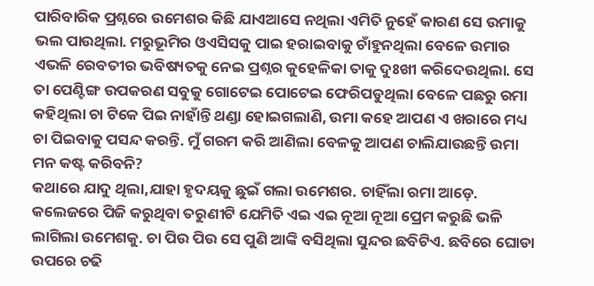ପାରିବାରିକ ପ୍ରଶ୍ନରେ ଉମେଶର କିଛି ଯାଏଆସେ ନଥିଲା ଏମିତି ନୁହେଁ କାରଣ ସେ ଉମାକୁ ଭଲ ପାଉଥିଲା. ମରୁଭୂମିର ଓଏସିସକୁ ପାଇ ହରାଇବାକୁ ଚାଁହୁନଥିଲା ବେଳେ ଉମାର ଏଭଳି ରେବତୀର ଭବିଷ୍ୟତକୁ ନେଇ ପ୍ରଶ୍ନର କୁହେଳିକା ତାକୁ ଦୁଃଖୀ କରିଦେଉଥିଲା. ସେ ତା ପେଣ୍ଟିଙ୍ଗ ଉପକରଣ ସବୁକୁ ଗୋଟେଇ ପୋଟେଇ ଫେରିପଡୁଥିଲା ବେଳେ ପଛରୁ ରମା କହିଥିଲା ଚା ଟିକେ ପିଇ ନାହାଁନ୍ତି ଥଣ୍ଡା ହୋଇଗଲାଣି, ଉମା କହେ ଆପଣ ଏ ଖରାରେ ମଧ୍ୟ ଚା ପିଇବାକୁ ପସନ୍ଦ କରନ୍ତି. ମୁଁ ଗରମ କରି ଆଣିଲା ବେଳକୁ ଆପଣ ଚାଲିଯାଉଛନ୍ତି ଉମା ମନ କଷ୍ଟ କରିବନି?
କଥାରେ ଯାଦୁ ଥିଲା,ଯାହା ହୃଦୟକୁ ଛୁଇଁ ଗଲା ଉମେଶର. ଚାହିଁଲା ରମା ଆଡ଼େ. କଲେଜରେ ପିଜି କରୁଥିବା ତରୁଣୀଟି ଯେମିତି ଏଇ ଏଇ ନୂଆ ନୂଆ ପ୍ରେମ କରୁଛି ଭଳି ଲାଗିଲା ଉମେଶକୁ. ଚା ପିଉ ପିଉ ସେ ପୁଣି ଆଙ୍କି ବସିଥିଲା ସୁନ୍ଦର ଛବିଟିଏ. ଛବିରେ ଘୋଡା ଉପରେ ଚଢି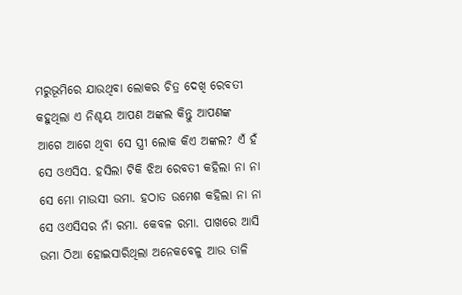ମରୁଭୂମିରେ ଯାଉଥିବା ଲୋକର ଚିତ୍ର ଦେଖି ରେବତୀ କହୁଥିଲା ଏ ନିଶ୍ଚୟ ଆପଣ ଅଙ୍କଲ କିନ୍ତୁ ଆପଣଙ୍କ ଆଗେ ଆଗେ ଥିବା ସେ ସ୍ତ୍ରୀ ଲୋକ କିଏ ଅଙ୍କଲ? ଏଁ ହଁ ସେ ଓଏସିସ. ହସିଲା ଟିକି ଝିଅ ରେବତୀ କହିଲା ନା ନା ସେ ମୋ ମାଉସୀ ଉମା. ହଠାତ ଉମେଶ କହିଲା ନା ନା ସେ ଓଏସିସର ନାଁ ରମା. କେବଳ ରମା. ପାଖରେ ଆସି ଉମା ଠିଆ ହୋଇସାରିଥିଲା ଅନେକବେଳୁ ଆଉ ତାଳି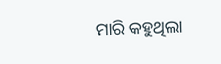ମାରି କହୁଥିଲା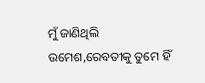ମୁଁ ଜାଣିଥିଲି ଉମେଶ,ରେବତୀକୁ ତୁମେ ହିଁ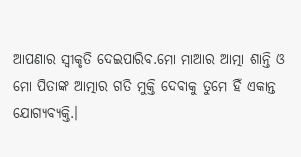ଆପଣାର ସ୍ୱୀକୃତି ଦେଇପାରିବ.ମୋ ମାଆର ଆତ୍ମା ଶାନ୍ତି ଓ ମୋ ପିତାଙ୍କ ଆତ୍ମାର ଗତି ମୁକ୍ତି ଦେବାକୁ ତୁମେ ହିଁ ଏକାନ୍ତ ଯୋଗ୍ୟବ୍ୟକ୍ତି.।